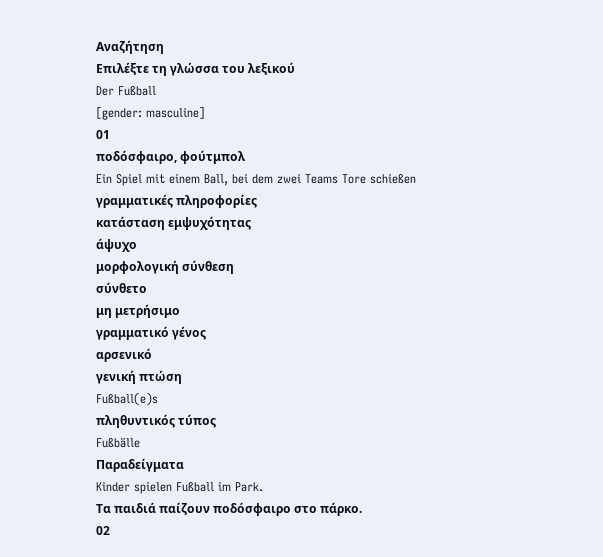Αναζήτηση
Επιλέξτε τη γλώσσα του λεξικού
Der Fußball
[gender: masculine]
01
ποδόσφαιρο, φούτμπολ
Ein Spiel mit einem Ball, bei dem zwei Teams Tore schießen
γραμματικές πληροφορίες
κατάσταση εμψυχότητας
άψυχο
μορφολογική σύνθεση
σύνθετο
μη μετρήσιμο
γραμματικό γένος
αρσενικό
γενική πτώση
Fußball(e)s
πληθυντικός τύπος
Fußbälle
Παραδείγματα
Kinder spielen Fußball im Park.
Τα παιδιά παίζουν ποδόσφαιρο στο πάρκο.
02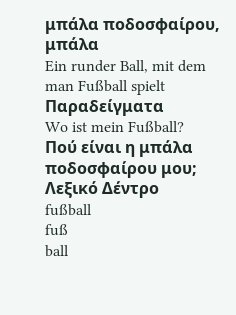μπάλα ποδοσφαίρου, μπάλα
Ein runder Ball, mit dem man Fußball spielt
Παραδείγματα
Wo ist mein Fußball?
Πού είναι η μπάλα ποδοσφαίρου μου;
Λεξικό Δέντρο
fußball
fuß
ball